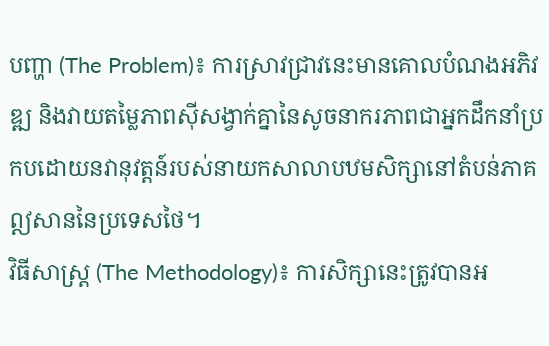បញ្ហា (The Problem)៖ ការស្រាវជ្រាវនេះមានគោលបំណងអភិវឌ្ឍ និងវាយតម្លៃភាពស៊ីសង្វាក់គ្នានៃសូចនាករភាពជាអ្នកដឹកនាំប្រកបដោយនវានុវត្តន៍របស់នាយកសាលាបឋមសិក្សានៅតំបន់ភាគឦសាននៃប្រទេសថៃ។
វិធីសាស្ត្រ (The Methodology)៖ ការសិក្សានេះត្រូវបានអ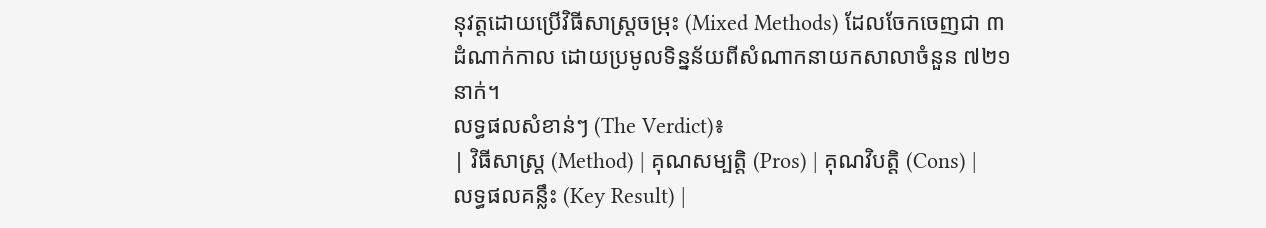នុវត្តដោយប្រើវិធីសាស្រ្តចម្រុះ (Mixed Methods) ដែលចែកចេញជា ៣ ដំណាក់កាល ដោយប្រមូលទិន្នន័យពីសំណាកនាយកសាលាចំនួន ៧២១ នាក់។
លទ្ធផលសំខាន់ៗ (The Verdict)៖
| វិធីសាស្ត្រ (Method) | គុណសម្បត្តិ (Pros) | គុណវិបត្តិ (Cons) | លទ្ធផលគន្លឹះ (Key Result) |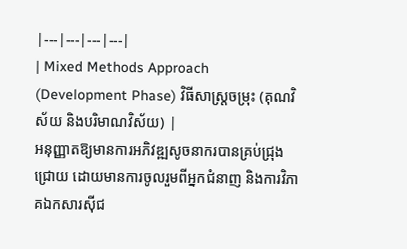|---|---|---|---|
| Mixed Methods Approach (Development Phase) វិធីសាស្រ្តចម្រុះ (គុណវិស័យ និងបរិមាណវិស័យ) |
អនុញ្ញាតឱ្យមានការអភិវឌ្ឍសូចនាករបានគ្រប់ជ្រុងជ្រោយ ដោយមានការចូលរួមពីអ្នកជំនាញ និងការវិភាគឯកសារស៊ីជ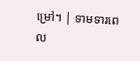ម្រៅ។ | ទាមទារពេល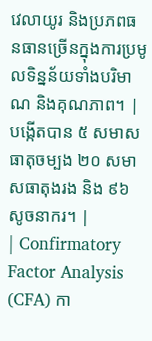វេលាយូរ និងប្រភពធនធានច្រើនក្នុងការប្រមូលទិន្នន័យទាំងបរិមាណ និងគុណភាព។ | បង្កើតបាន ៥ សមាសធាតុចម្បង ២០ សមាសធាតុងរង និង ៩៦ សូចនាករ។ |
| Confirmatory Factor Analysis (CFA) កា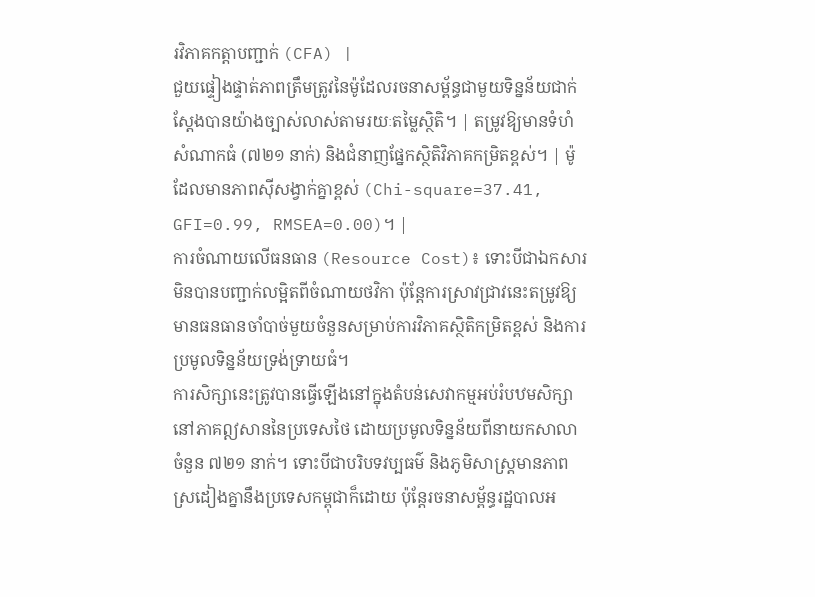រវិភាគកត្តាបញ្ជាក់ (CFA) |
ជួយផ្ទៀងផ្ទាត់ភាពត្រឹមត្រូវនៃម៉ូដែលរចនាសម្ព័ន្ធជាមួយទិន្នន័យជាក់ស្តែងបានយ៉ាងច្បាស់លាស់តាមរយៈតម្លៃស្ថិតិ។ | តម្រូវឱ្យមានទំហំសំណាកធំ (៧២១ នាក់) និងជំនាញផ្នែកស្ថិតិវិភាគកម្រិតខ្ពស់។ | ម៉ូដែលមានភាពស៊ីសង្វាក់គ្នាខ្ពស់ (Chi-square=37.41, GFI=0.99, RMSEA=0.00)។ |
ការចំណាយលើធនធាន (Resource Cost)៖ ទោះបីជាឯកសារមិនបានបញ្ជាក់លម្អិតពីចំណាយថវិកា ប៉ុន្តែការស្រាវជ្រាវនេះតម្រូវឱ្យមានធនធានចាំបាច់មួយចំនួនសម្រាប់ការវិភាគស្ថិតិកម្រិតខ្ពស់ និងការប្រមូលទិន្នន័យទ្រង់ទ្រាយធំ។
ការសិក្សានេះត្រូវបានធ្វើឡើងនៅក្នុងតំបន់សេវាកម្មអប់រំបឋមសិក្សានៅភាគឦសាននៃប្រទេសថៃ ដោយប្រមូលទិន្នន័យពីនាយកសាលាចំនួន ៧២១ នាក់។ ទោះបីជាបរិបទវប្បធម៌ និងភូមិសាស្រ្តមានភាពស្រដៀងគ្នានឹងប្រទេសកម្ពុជាក៏ដោយ ប៉ុន្តែរចនាសម្ព័ន្ធរដ្ឋបាលអ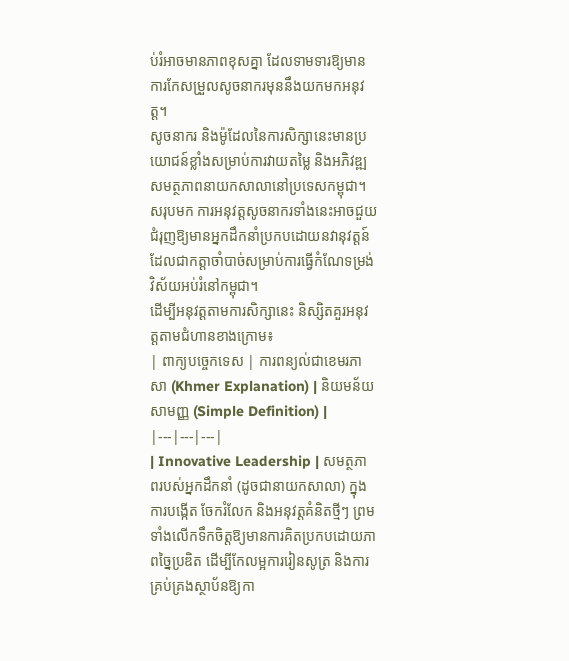ប់រំអាចមានភាពខុសគ្នា ដែលទាមទារឱ្យមានការកែសម្រួលសូចនាករមុននឹងយកមកអនុវត្ត។
សូចនាករ និងម៉ូដែលនៃការសិក្សានេះមានប្រយោជន៍ខ្លាំងសម្រាប់ការវាយតម្លៃ និងអភិវឌ្ឍសមត្ថភាពនាយកសាលានៅប្រទេសកម្ពុជា។
សរុបមក ការអនុវត្តសូចនាករទាំងនេះអាចជួយជំរុញឱ្យមានអ្នកដឹកនាំប្រកបដោយនវានុវត្តន៍ ដែលជាកត្តាចាំបាច់សម្រាប់ការធ្វើកំណែទម្រង់វិស័យអប់រំនៅកម្ពុជា។
ដើម្បីអនុវត្តតាមការសិក្សានេះ និស្សិតគួរអនុវត្តតាមជំហានខាងក្រោម៖
| ពាក្យបច្ចេកទេស | ការពន្យល់ជាខេមរភាសា (Khmer Explanation) | និយមន័យសាមញ្ញ (Simple Definition) |
|---|---|---|
| Innovative Leadership | សមត្ថភាពរបស់អ្នកដឹកនាំ (ដូចជានាយកសាលា) ក្នុងការបង្កើត ចែករំលែក និងអនុវត្តគំនិតថ្មីៗ ព្រមទាំងលើកទឹកចិត្តឱ្យមានការគិតប្រកបដោយភាពច្នៃប្រឌិត ដើម្បីកែលម្អការរៀនសូត្រ និងការគ្រប់គ្រងស្ថាប័នឱ្យកា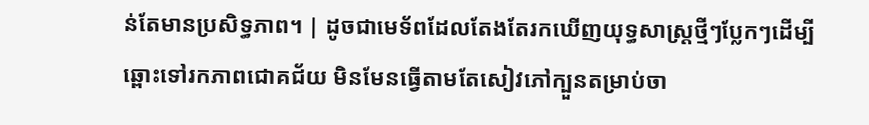ន់តែមានប្រសិទ្ធភាព។ | ដូចជាមេទ័ពដែលតែងតែរកឃើញយុទ្ធសាស្រ្តថ្មីៗប្លែកៗដើម្បីឆ្ពោះទៅរកភាពជោគជ័យ មិនមែនធ្វើតាមតែសៀវភៅក្បួនតម្រាប់ចា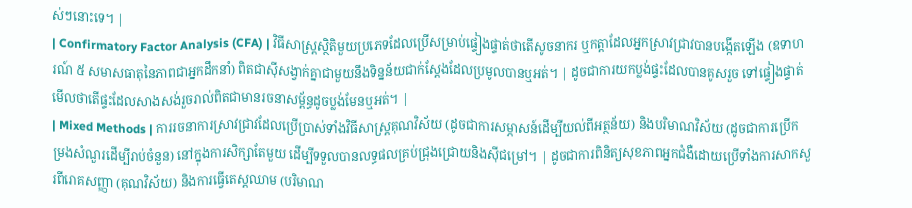ស់ៗនោះទេ។ |
| Confirmatory Factor Analysis (CFA) | វិធីសាស្ត្រស្ថិតិមួយប្រភេទដែលប្រើសម្រាប់ផ្ទៀងផ្ទាត់ថាតើសូចនាករ ឬកត្តាដែលអ្នកស្រាវជ្រាវបានបង្កើតឡើង (ឧទាហរណ៍ ៥ សមាសធាតុនៃភាពជាអ្នកដឹកនាំ) ពិតជាស៊ីសង្វាក់គ្នាជាមួយនឹងទិន្នន័យជាក់ស្តែងដែលប្រមូលបានឬអត់។ | ដូចជាការយកប្លង់ផ្ទះដែលបានគូសរួច ទៅផ្ទៀងផ្ទាត់មើលថាតើផ្ទះដែលសាងសង់រួចរាល់ពិតជាមានរចនាសម្ព័ន្ធដូចប្លង់មែនឬអត់។ |
| Mixed Methods | ការរចនាការស្រាវជ្រាវដែលប្រើប្រាស់ទាំងវិធីសាស្ត្រគុណវិស័យ (ដូចជាការសម្ភាសន៍ដើម្បីយល់ពីអត្ថន័យ) និងបរិមាណវិស័យ (ដូចជាការប្រើកម្រងសំណួរដើម្បីរាប់ចំនួន) នៅក្នុងការសិក្សាតែមួយ ដើម្បីទទួលបានលទ្ធផលគ្រប់ជ្រុងជ្រោយនិងស៊ីជម្រៅ។ | ដូចជាការពិនិត្យសុខភាពអ្នកជំងឺដោយប្រើទាំងការសាកសួរពីរោគសញ្ញា (គុណវិស័យ) និងការធ្វើតេស្តឈាម (បរិមាណ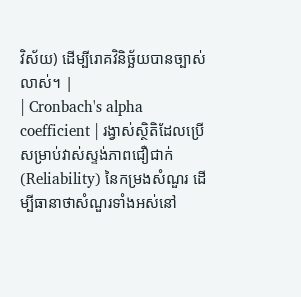វិស័យ) ដើម្បីរោគវិនិច្ឆ័យបានច្បាស់លាស់។ |
| Cronbach's alpha coefficient | រង្វាស់ស្ថិតិដែលប្រើសម្រាប់វាស់ស្ទង់ភាពជឿជាក់ (Reliability) នៃកម្រងសំណួរ ដើម្បីធានាថាសំណួរទាំងអស់នៅ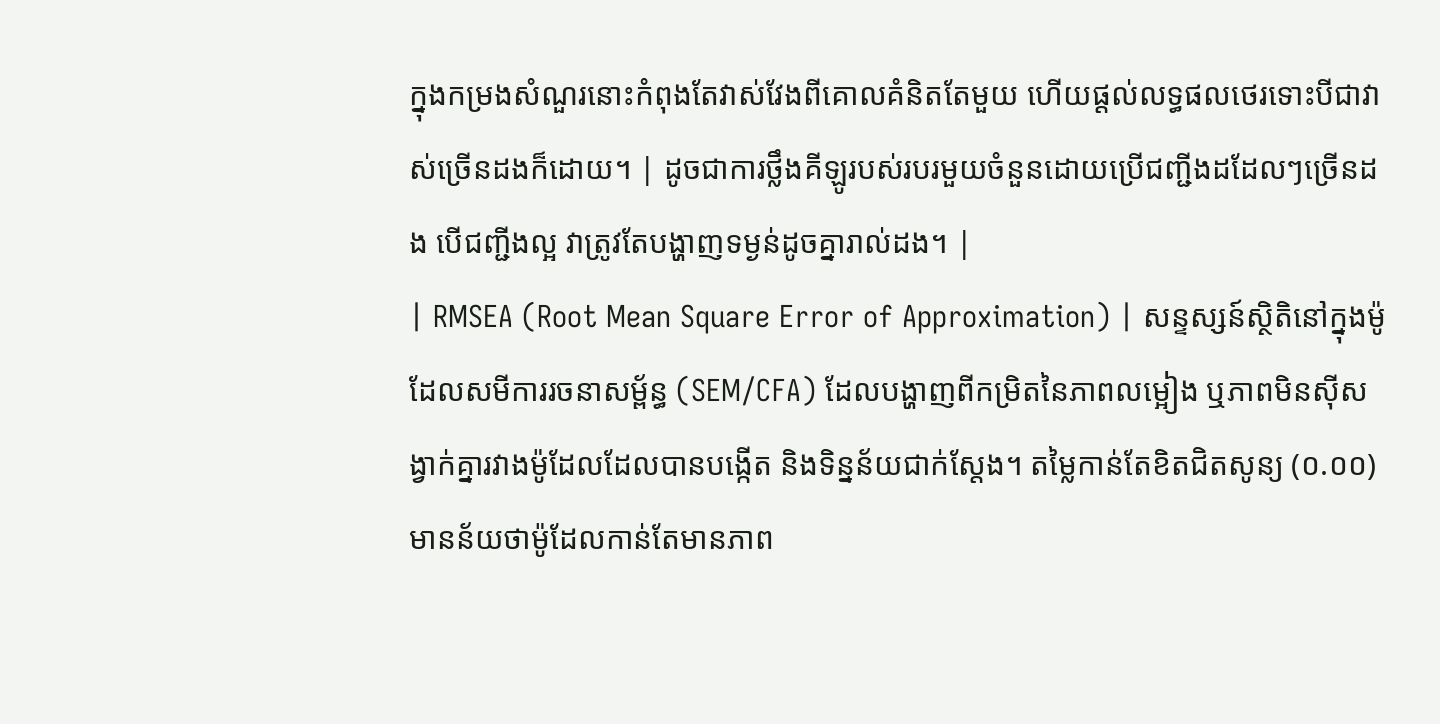ក្នុងកម្រងសំណួរនោះកំពុងតែវាស់វែងពីគោលគំនិតតែមួយ ហើយផ្តល់លទ្ធផលថេរទោះបីជាវាស់ច្រើនដងក៏ដោយ។ | ដូចជាការថ្លឹងគីឡូរបស់របរមួយចំនួនដោយប្រើជញ្ជីងដដែលៗច្រើនដង បើជញ្ជីងល្អ វាត្រូវតែបង្ហាញទម្ងន់ដូចគ្នារាល់ដង។ |
| RMSEA (Root Mean Square Error of Approximation) | សន្ទស្សន៍ស្ថិតិនៅក្នុងម៉ូដែលសមីការរចនាសម្ព័ន្ធ (SEM/CFA) ដែលបង្ហាញពីកម្រិតនៃភាពលម្អៀង ឬភាពមិនស៊ីសង្វាក់គ្នារវាងម៉ូដែលដែលបានបង្កើត និងទិន្នន័យជាក់ស្តែង។ តម្លៃកាន់តែខិតជិតសូន្យ (០.០០) មានន័យថាម៉ូដែលកាន់តែមានភាព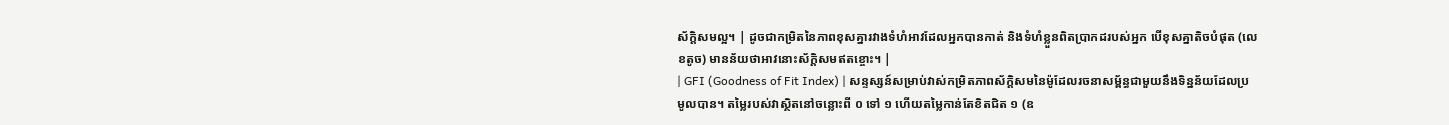ស័ក្តិសមល្អ។ | ដូចជាកម្រិតនៃភាពខុសគ្នារវាងទំហំអាវដែលអ្នកបានកាត់ និងទំហំខ្លួនពិតប្រាកដរបស់អ្នក បើខុសគ្នាតិចបំផុត (លេខតូច) មានន័យថាអាវនោះស័ក្តិសមឥតខ្ចោះ។ |
| GFI (Goodness of Fit Index) | សន្ទស្សន៍សម្រាប់វាស់កម្រិតភាពស័ក្តិសមនៃម៉ូដែលរចនាសម្ព័ន្ធជាមួយនឹងទិន្នន័យដែលប្រមូលបាន។ តម្លៃរបស់វាស្ថិតនៅចន្លោះពី ០ ទៅ ១ ហើយតម្លៃកាន់តែខិតជិត ១ (ឧ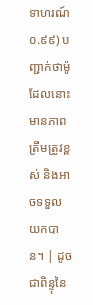ទាហរណ៍ ០.៩៩) បញ្ជាក់ថាម៉ូដែលនោះមានភាពត្រឹមត្រូវខ្ពស់ និងអាចទទួលយកបាន។ | ដូចជាពិន្ទុនៃ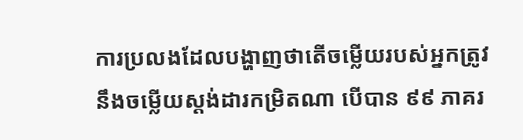ការប្រលងដែលបង្ហាញថាតើចម្លើយរបស់អ្នកត្រូវនឹងចម្លើយស្តង់ដារកម្រិតណា បើបាន ៩៩ ភាគរ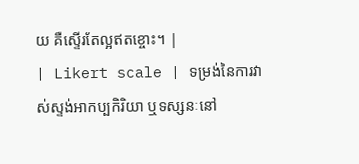យ គឺស្ទើរតែល្អឥតខ្ចោះ។ |
| Likert scale | ទម្រង់នៃការវាស់ស្ទង់អាកប្បកិរិយា ឬទស្សនៈនៅ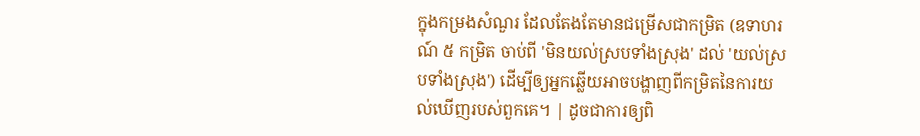ក្នុងកម្រងសំណួរ ដែលតែងតែមានជម្រើសជាកម្រិត (ឧទាហរណ៍ ៥ កម្រិត ចាប់ពី 'មិនយល់ស្របទាំងស្រុង' ដល់ 'យល់ស្របទាំងស្រុង') ដើម្បីឲ្យអ្នកឆ្លើយអាចបង្ហាញពីកម្រិតនៃការយល់ឃើញរបស់ពួកគេ។ | ដូចជាការឲ្យពិ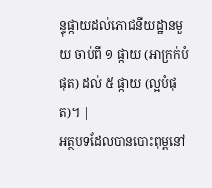ន្ទុផ្កាយដល់ភោជនីយដ្ឋានមួយ ចាប់ពី ១ ផ្កាយ (អាក្រក់បំផុត) ដល់ ៥ ផ្កាយ (ល្អបំផុត)។ |
អត្ថបទដែលបានបោះពុម្ពនៅ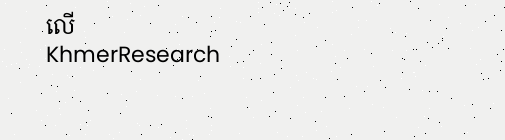លើ KhmerResearch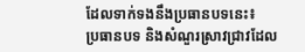ដែលទាក់ទងនឹងប្រធានបទនេះ៖
ប្រធានបទ និងសំណួរស្រាវជ្រាវដែល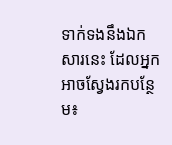ទាក់ទងនឹងឯកសារនេះ ដែលអ្នកអាចស្វែងរកបន្ថែម៖